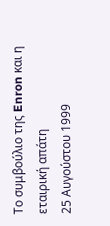Tο συμβούλιο της Enron και η εταιρική απάτη
25 Αυγούστου 1999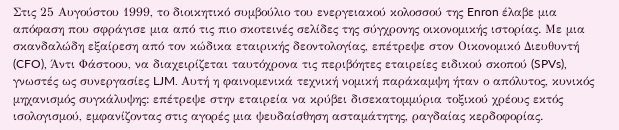Στις 25 Αυγούστου 1999, το διοικητικό συμβούλιο του ενεργειακού κολοσσού της Enron έλαβε μια απόφαση που σφράγισε μια από τις πιο σκοτεινές σελίδες της σύγχρονης οικονομικής ιστορίας. Με μια σκανδαλώδη εξαίρεση από τον κώδικα εταιρικής δεοντολογίας, επέτρεψε στον Οικονομικό Διευθυντή (CFO), Άντι Φάστοου, να διαχειρίζεται ταυτόχρονα τις περιβόητες εταιρείες ειδικού σκοπού (SPVs), γνωστές ως συνεργασίες LJM. Αυτή η φαινομενικά τεχνική νομική παράκαμψη ήταν ο απόλυτος, κυνικός μηχανισμός συγκάλυψης: επέτρεψε στην εταιρεία να κρύβει δισεκατομμύρια τοξικού χρέους εκτός ισολογισμού, εμφανίζοντας στις αγορές μια ψευδαίσθηση ασταμάτητης, ραγδαίας κερδοφορίας.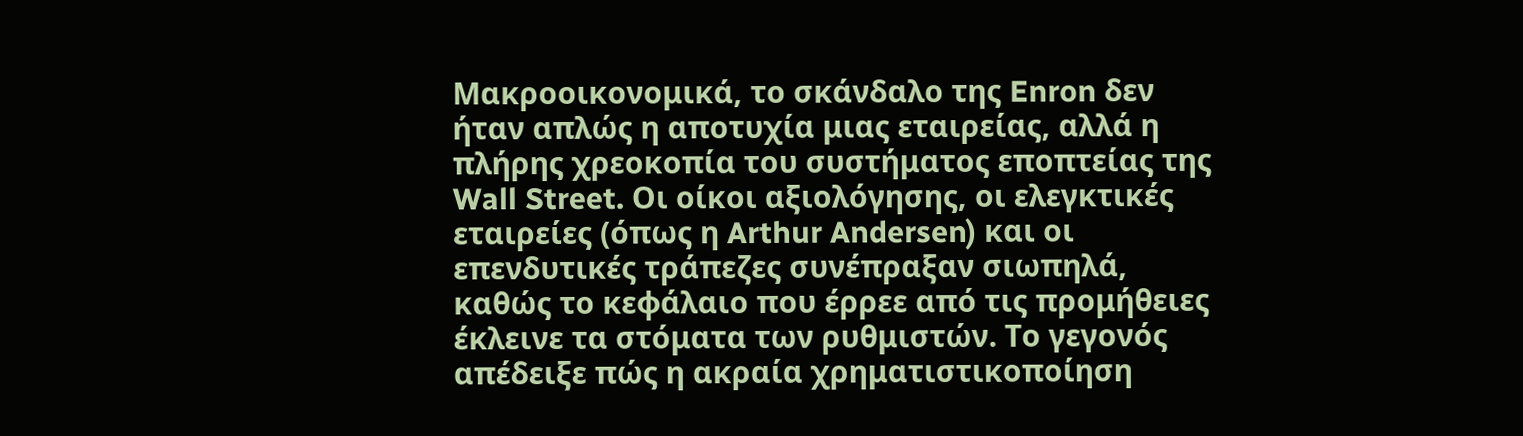Μακροοικονομικά, το σκάνδαλο της Enron δεν ήταν απλώς η αποτυχία μιας εταιρείας, αλλά η πλήρης χρεοκοπία του συστήματος εποπτείας της Wall Street. Οι οίκοι αξιολόγησης, οι ελεγκτικές εταιρείες (όπως η Arthur Andersen) και οι επενδυτικές τράπεζες συνέπραξαν σιωπηλά, καθώς το κεφάλαιο που έρρεε από τις προμήθειες έκλεινε τα στόματα των ρυθμιστών. Το γεγονός απέδειξε πώς η ακραία χρηματιστικοποίηση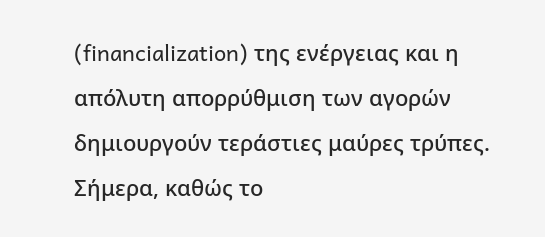(financialization) της ενέργειας και η απόλυτη απορρύθμιση των αγορών δημιουργούν τεράστιες μαύρες τρύπες. Σήμερα, καθώς το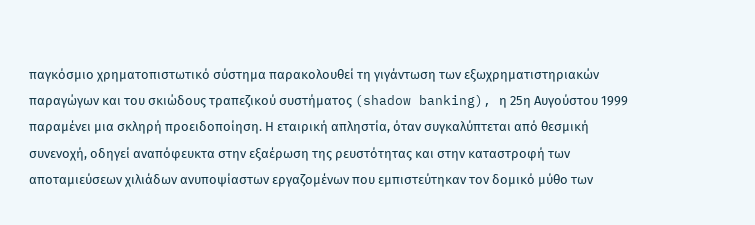παγκόσμιο χρηματοπιστωτικό σύστημα παρακολουθεί τη γιγάντωση των εξωχρηματιστηριακών παραγώγων και του σκιώδους τραπεζικού συστήματος (shadow banking), η 25η Αυγούστου 1999 παραμένει μια σκληρή προειδοποίηση. Η εταιρική απληστία, όταν συγκαλύπτεται από θεσμική συνενοχή, οδηγεί αναπόφευκτα στην εξαέρωση της ρευστότητας και στην καταστροφή των αποταμιεύσεων χιλιάδων ανυποψίαστων εργαζομένων που εμπιστεύτηκαν τον δομικό μύθο των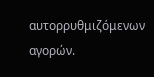αυτορρυθμιζόμενων αγορών.